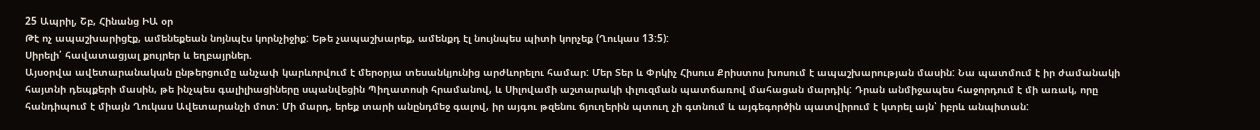25 Ապրիլ, Շբ, Հինանց ԻԱ օր
Թէ ոչ ապաշխարիցէք, ամենեքեան նոյնպէս կորնչիջիք: Եթե չապաշխարեք, ամենքդ էլ նույնպես պիտի կորչեք (Ղուկաս 13:5):
Սիրելի՛ հավատացյալ քույրեր և եղբայրներ.
Այսօրվա ավետարանական ընթերցումը անչափ կարևորվում է մերօրյա տեսանկյունից արժևորելու համար: Մեր Տեր և Փրկիչ Հիսուս Քրիստոս խոսում է ապաշխարության մասին: Նա պատմում է իր ժամանակի հայտնի դեպքերի մասին, թե ինչպես գալիլիացիները սպանվեցին Պիղատոսի հրամանով, և Սիլովամի աշտարակի փլուզման պատճառով մահացան մարդիկ: Դրան անմիջապես հաջորդում է մի առակ, որը հանդիպում է միայն Ղուկաս Ավետարանչի մոտ: Մի մարդ, երեք տարի անընդմեջ գալով, իր այգու թզենու ճյուղերին պտուղ չի գտնում և այգեգործին պատվիրում է կտրել այն՝ իբրև անպիտան: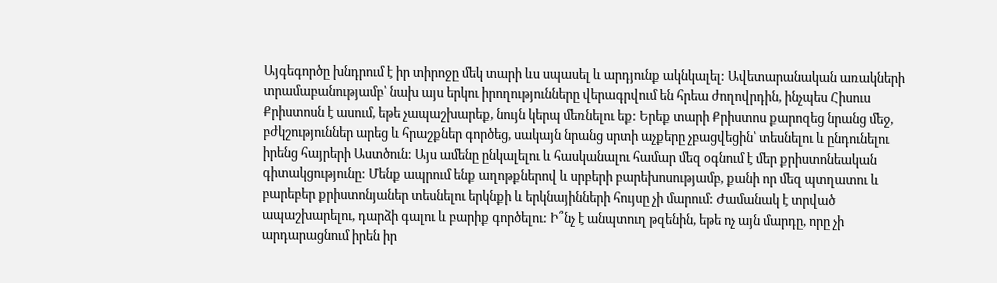Այգեգործը խնդրում է իր տիրոջը մեկ տարի ևս սպասել և արդյունք ակնկալել: Ավետարանական առակների տրամաբանությամբ՝ նախ այս երկու իրողությունները վերագրվում են հրեա ժողովրդին, ինչպես Հիսուս Քրիստոսն է ասում, եթե չապաշխարեք, նույն կերպ մեռնելու եք: Երեք տարի Քրիստոս քարոզեց նրանց մեջ, բժկշություններ արեց և հրաշքներ գործեց, սակայն նրանց սրտի աչքերը չբացվեցին՝ տեսնելու և ընդունելու իրենց հայրերի Աստծուն: Այս ամենը ընկալելու և հասկանալու համար մեզ օգնում է մեր քրիստոնեական գիտակցությունը: Մենք ապրում ենք աղոթքներով և սրբերի բարեխոսությամբ, քանի որ մեզ պտղատու և բարեբեր քրիստոնյաներ տեսնելու երկնքի և երկնայինների հույսը չի մարում: Ժամանակ է տրված ապաշխարելու, դարձի գալու և բարիք գործելու: Ի՞նչ է անպտուղ թզենին, եթե ոչ այն մարդը, որը չի արդարացնում իրեն իր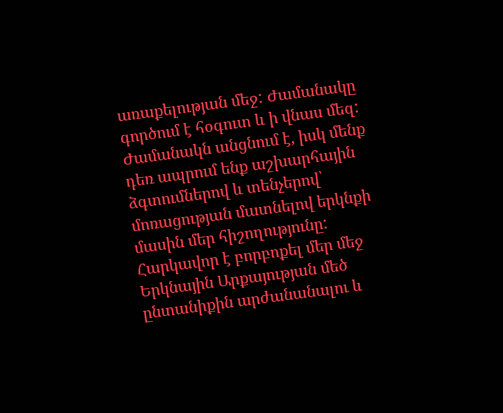առաքելության մեջ: Ժամանակը գործում է հօգուտ և ի վնաս մեզ: Ժամանակն անցնում է, իսկ մենք դեռ ապրում ենք աշխարհային ձգտումներով և տենչերով՝ մոռացության մատնելով երկնքի մասին մեր հիշողությունը: Հարկավոր է բորբոքել մեր մեջ Երկնային Արքայության մեծ ընտանիքին արժանանալու և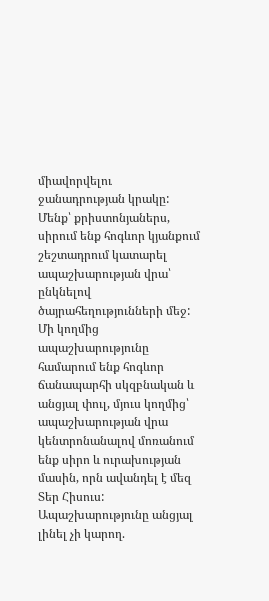միավորվելու ջանադրության կրակը: Մենք՝ քրիստոնյաներս, սիրում ենք հոգևոր կյանքում շեշտադրում կատարել ապաշխարության վրա՝ ընկնելով ծայրահեղությունների մեջ: Մի կողմից ապաշխարությունը համարում ենք հոգևոր ճանապարհի սկզբնական և անցյալ փուլ, մյուս կողմից՝ ապաշխարության վրա կենտրոնանալով մոռանում ենք սիրո և ուրախության մասին, որն ավանդել է մեզ Տեր Հիսուս: Ապաշխարությունը անցյալ լինել չի կարող.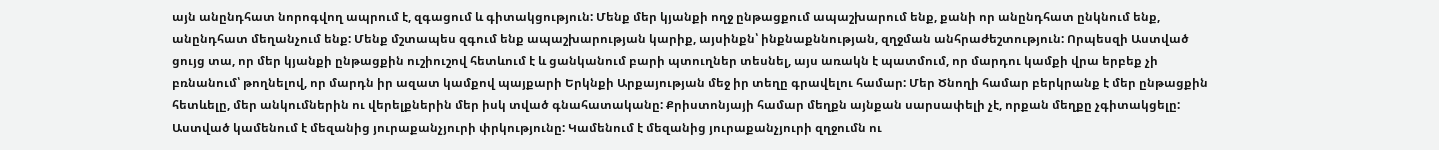այն անընդհատ նորոգվող ապրում է, զգացում և գիտակցություն: Մենք մեր կյանքի ողջ ընթացքում ապաշխարում ենք, քանի որ անընդհատ ընկնում ենք, անընդհատ մեղանչում ենք: Մենք մշտապես զգում ենք ապաշխարության կարիք, այսինքն՝ ինքնաքննության, զղջման անհրաժեշտություն: Որպեսզի Աստված ցույց տա, որ մեր կյանքի ընթացքին ուշիուշով հետևում է և ցանկանում բարի պտուղներ տեսնել, այս առակն է պատմում, որ մարդու կամքի վրա երբեք չի բռնանում՝ թողնելով, որ մարդն իր ազատ կամքով պայքարի Երկնքի Արքայության մեջ իր տեղը գրավելու համար: Մեր Ծնողի համար բերկրանք է մեր ընթացքին հետևելը, մեր անկումներին ու վերելքներին մեր իսկ տված գնահատականը: Քրիստոնյայի համար մեղքն այնքան սարսափելի չէ, որքան մեղքը չգիտակցելը: Աստված կամենում է մեզանից յուրաքանչյուրի փրկությունը: Կամենում է մեզանից յուրաքանչյուրի զղջումն ու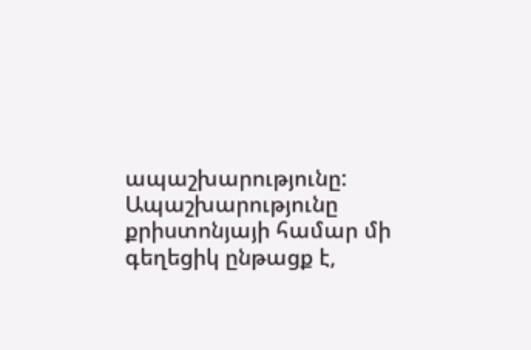ապաշխարությունը: Ապաշխարությունը քրիստոնյայի համար մի գեղեցիկ ընթացք է,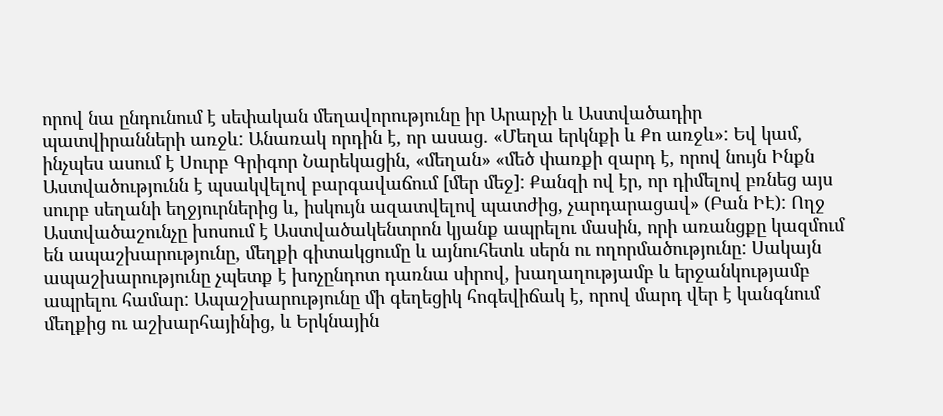որով նա ընդունում է սեփական մեղավորությունը իր Արարչի և Աստվածադիր պատվիրանների առջև: Անառակ որդին է, որ ասաց. «Մեղա երկնքի և Քո առջև»: Եվ կամ, ինչպես ասում է Սուրբ Գրիգոր Նարեկացին, «մեղան» «մեծ փառքի զարդ է, որով նույն Ինքն Աստվածությունն է պսակվելով բարգավաճում [մեր մեջ]: Քանզի ով էր, որ դիմելով բռնեց այս սուրբ սեղանի եղջյուրներից և, իսկույն ազատվելով պատժից, չարդարացավ» (Բան ԻԷ): Ողջ Աստվածաշունչը խոսում է Աստվածակենտրոն կյանք ապրելու մասին, որի առանցքը կազմում են ապաշխարությունը, մեղքի գիտակցումը և այնուհետև սերն ու ողորմածությունը: Սակայն ապաշխարությունը չպետք է խոչընդոտ դառնա սիրով, խաղաղությամբ և երջանկությամբ ապրելու համար: Ապաշխարությունը մի գեղեցիկ հոգեվիճակ է, որով մարդ վեր է կանգնում մեղքից ու աշխարհայինից, և Երկնային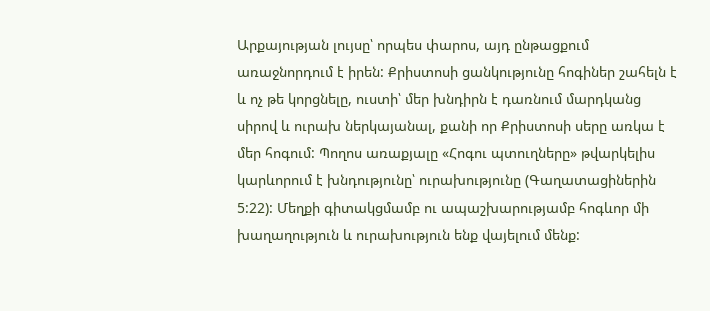Արքայության լույսը՝ որպես փարոս, այդ ընթացքում առաջնորդում է իրեն: Քրիստոսի ցանկությունը հոգիներ շահելն է և ոչ թե կորցնելը, ուստի՝ մեր խնդիրն է դառնում մարդկանց սիրով և ուրախ ներկայանալ, քանի որ Քրիստոսի սերը առկա է մեր հոգում: Պողոս առաքյալը «Հոգու պտուղները» թվարկելիս կարևորում է խնդությունը՝ ուրախությունը (Գաղատացիներին 5:22): Մեղքի գիտակցմամբ ու ապաշխարությամբ հոգևոր մի խաղաղություն և ուրախություն ենք վայելում մենք: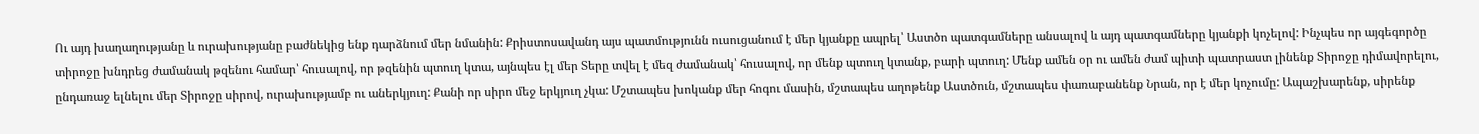Ու այդ խաղաղությանը և ուրախությանը բաժնեկից ենք դարձնում մեր նմանին: Քրիստոսավանդ այս պատմությունն ուսուցանում է մեր կյանքը ապրել՝ Աստծո պատգամները անսալով և այդ պատգամները կյանքի կոչելով: Ինչպես որ այգեգործը տիրոջը խնդրեց ժամանակ թզենու համար՝ հուսալով, որ թզենին պտուղ կտա, այնպես էլ մեր Տերը տվել է մեզ ժամանակ՝ հուսալով, որ մենք պտուղ կտանք, բարի պտուղ: Մենք ամեն օր ու ամեն ժամ պիտի պատրաստ լինենք Տիրոջը դիմավորելու, ընդառաջ ելնելու մեր Տիրոջը սիրով, ուրախությամբ ու աներկյուղ: Քանի որ սիրո մեջ երկյուղ չկա: Մշտապես խոկանք մեր հոգու մասին, մշտապես աղոթենք Աստծուն, մշտապես փառաբանենք Նրան, որ է մեր կոչումը: Ապաշխարենք, սիրենք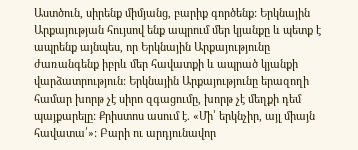Աստծուն, սիրենք միմյանց, բարիք գործենք: Երկնային Արքայության հույսով ենք ապրում մեր կյանքը և պետք է ապրենք այնպես, որ Երկնային Արքայությունը ժառանգենք իբրև մեր հավատքի և ապրած կյանքի վարձատրություն: Երկնային Արքայությունը երազողի համար խորթ չէ սիրո զգացումը, խորթ չէ մեղքի դեմ պայքարելը: Քրիստոս ասում է. «Մի՛ երկնչիր, այլ միայն հավատա՛»: Բարի ու արդյունավոր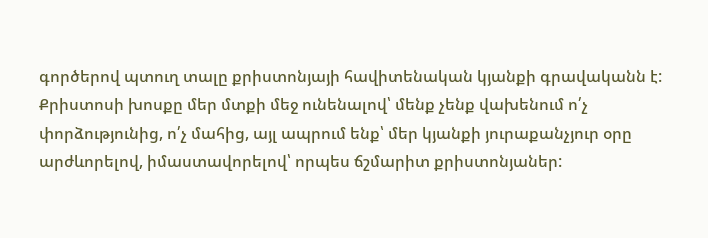գործերով պտուղ տալը քրիստոնյայի հավիտենական կյանքի գրավականն է: Քրիստոսի խոսքը մեր մտքի մեջ ունենալով՝ մենք չենք վախենում ո՛չ փորձությունից, ո՛չ մահից, այլ ապրում ենք՝ մեր կյանքի յուրաքանչյուր օրը արժևորելով, իմաստավորելով՝ որպես ճշմարիտ քրիստոնյաներ: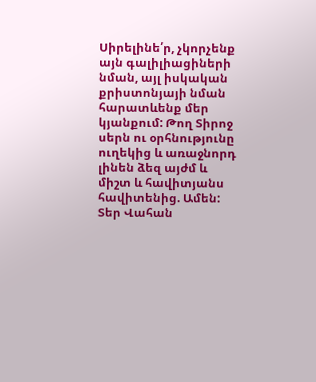Սիրելինե՛ր, չկորչենք այն գալիլիացիների նման, այլ իսկական քրիստոնյայի նման հարատևենք մեր կյանքում: Թող Տիրոջ սերն ու օրհնությունը ուղեկից և առաջնորդ լինեն ձեզ այժմ և միշտ և հավիտյանս հավիտենից. Ամեն:
Տեր Վահան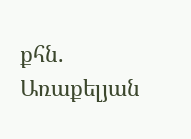քհն. Առաքելյան